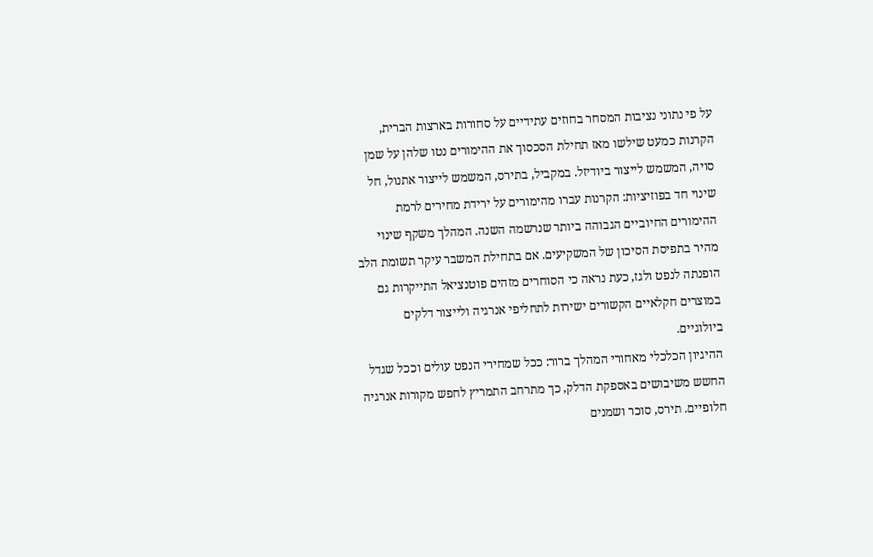על פי נתוני נציבות המסחר בחוזים עתידיים על סחורות בארצות הברית, הקרנות כמעט שילשו מאז תחילת הסכסוך את ההימורים נטו שלהן על שמן סויה, המשמש לייצור ביודיזל. במקביל, בתירס, המשמש לייצור אתנול, חל שינוי חד בפוזיציות: הקרנות עברו מהימורים על ירידת מחירים לרמת ההימורים החיוביים הגבוהה ביותר שנרשמה השנה. המהלך משקף שינוי מהיר בתפיסת הסיכון של המשקיעים. אם בתחילת המשבר עיקר תשומת הלב הופנתה לנפט ולגז, כעת נראה כי הסוחרים מזהים פוטנציאל התייקרות גם במוצרים חקלאיים הקשורים ישירות לתחליפי אנרגיה ולייצור דלקים ביולוגיים.
ההיגיון הכלכלי מאחורי המהלך ברור: ככל שמחירי הנפט עולים וככל שגדל החשש משיבושים באספקת הדלק, כך מתרחב התמריץ לחפש מקורות אנרגיה חלופיים. תירס, סוכר ושמנים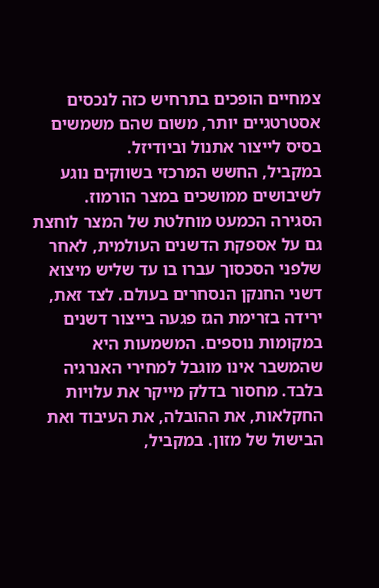צמחיים הופכים בתרחיש כזה לנכסים אסטרטגיים יותר, משום שהם משמשים בסיס לייצור אתנול וביודיזל.
במקביל, החשש המרכזי בשווקים נוגע לשיבושים ממושכים במצר הורמוז. הסגירה הכמעט מוחלטת של המצר לוחצת גם על אספקת הדשנים העולמית, לאחר שלפני הסכסוך עברו בו עד שליש מיצוא דשני החנקן הנסחרים בעולם. לצד זאת, ירידה בזרימת הגז פגעה בייצור דשנים במקומות נוספים. המשמעות היא שהמשבר אינו מוגבל למחירי האנרגיה בלבד. מחסור בדלק מייקר את עלויות החקלאות, את ההובלה, את העיבוד ואת הבישול של מזון. במקביל,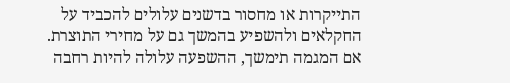התייקרות או מחסור בדשנים עלולים להכביד על החקלאים ולהשפיע בהמשך גם על מחירי התוצרת.
אם המגמה תימשך, ההשפעה עלולה להיות רחבה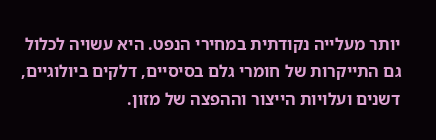יותר מעלייה נקודתית במחירי הנפט. היא עשויה לכלול גם התייקרות של חומרי גלם בסיסיים, דלקים ביולוגיים, דשנים ועלויות הייצור וההפצה של מזון.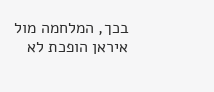בכך, המלחמה מול איראן הופכת לא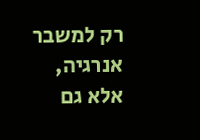רק למשבר אנרגיה, אלא גם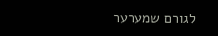לגורם שמערער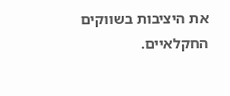את היציבות בשווקים החקלאיים.